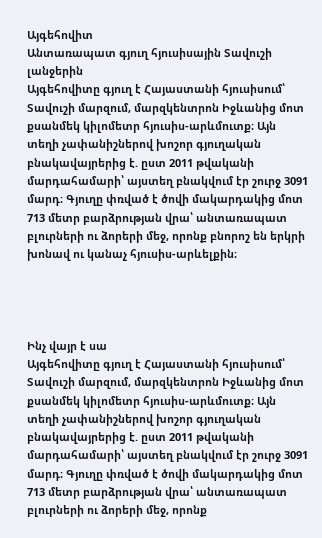Այգեհովիտ
Անտառապատ գյուղ հյուսիսային Տավուշի լանջերին
Այգեհովիտը գյուղ է Հայաստանի հյուսիսում՝ Տավուշի մարզում, մարզկենտրոն Իջևանից մոտ քսանմեկ կիլոմետր հյուսիս-արևմուտք։ Այն տեղի չափանիշներով խոշոր գյուղական բնակավայրերից է. ըստ 2011 թվականի մարդահամարի՝ այստեղ բնակվում էր շուրջ 3091 մարդ։ Գյուղը փռված է ծովի մակարդակից մոտ 713 մետր բարձրության վրա՝ անտառապատ բլուրների ու ձորերի մեջ, որոնք բնորոշ են երկրի խոնավ ու կանաչ հյուսիս-արևելքին։




Ինչ վայր է սա
Այգեհովիտը գյուղ է Հայաստանի հյուսիսում՝ Տավուշի մարզում, մարզկենտրոն Իջևանից մոտ քսանմեկ կիլոմետր հյուսիս-արևմուտք։ Այն տեղի չափանիշներով խոշոր գյուղական բնակավայրերից է. ըստ 2011 թվականի մարդահամարի՝ այստեղ բնակվում էր շուրջ 3091 մարդ։ Գյուղը փռված է ծովի մակարդակից մոտ 713 մետր բարձրության վրա՝ անտառապատ բլուրների ու ձորերի մեջ, որոնք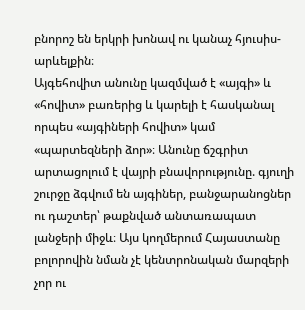բնորոշ են երկրի խոնավ ու կանաչ հյուսիս-արևելքին։
Այգեհովիտ անունը կազմված է «այգի» և «հովիտ» բառերից և կարելի է հասկանալ որպես «այգիների հովիտ» կամ «պարտեզների ձոր»։ Անունը ճշգրիտ արտացոլում է վայրի բնավորությունը. գյուղի շուրջը ձգվում են այգիներ, բանջարանոցներ ու դաշտեր՝ թաքնված անտառապատ լանջերի միջև։ Այս կողմերում Հայաստանը բոլորովին նման չէ կենտրոնական մարզերի չոր ու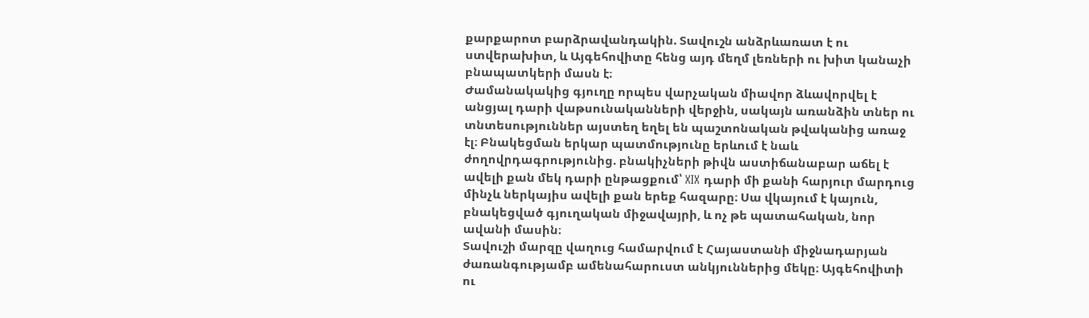քարքարոտ բարձրավանդակին. Տավուշն անձրևառատ է ու ստվերախիտ, և Այգեհովիտը հենց այդ մեղմ լեռների ու խիտ կանաչի բնապատկերի մասն է։
Ժամանակակից գյուղը որպես վարչական միավոր ձևավորվել է անցյալ դարի վաթսունականների վերջին, սակայն առանձին տներ ու տնտեսություններ այստեղ եղել են պաշտոնական թվականից առաջ էլ։ Բնակեցման երկար պատմությունը երևում է նաև ժողովրդագրությունից. բնակիչների թիվն աստիճանաբար աճել է ավելի քան մեկ դարի ընթացքում՝ XIX դարի մի քանի հարյուր մարդուց մինչև ներկայիս ավելի քան երեք հազարը։ Սա վկայում է կայուն, բնակեցված գյուղական միջավայրի, և ոչ թե պատահական, նոր ավանի մասին։
Տավուշի մարզը վաղուց համարվում է Հայաստանի միջնադարյան ժառանգությամբ ամենահարուստ անկյուններից մեկը։ Այգեհովիտի ու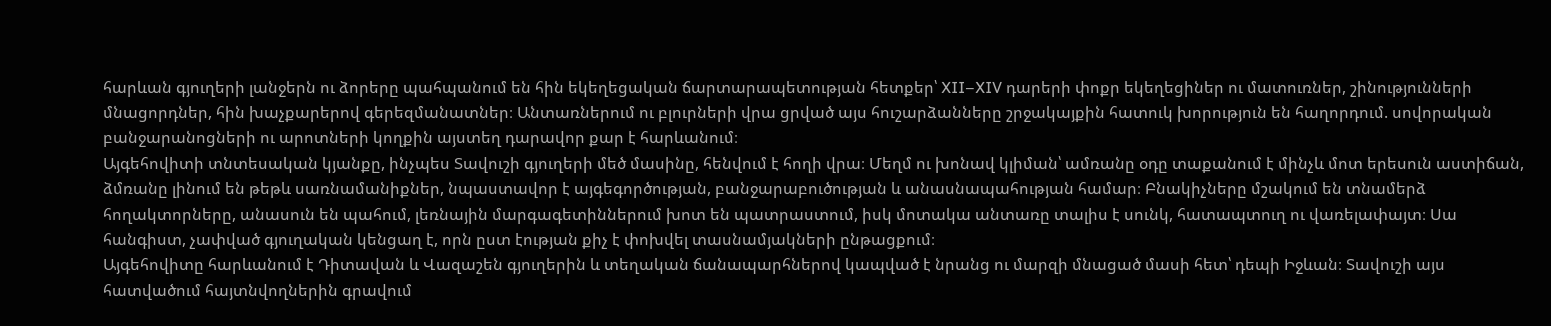հարևան գյուղերի լանջերն ու ձորերը պահպանում են հին եկեղեցական ճարտարապետության հետքեր՝ XII–XIV դարերի փոքր եկեղեցիներ ու մատուռներ, շինությունների մնացորդներ, հին խաչքարերով գերեզմանատներ։ Անտառներում ու բլուրների վրա ցրված այս հուշարձանները շրջակայքին հատուկ խորություն են հաղորդում. սովորական բանջարանոցների ու արոտների կողքին այստեղ դարավոր քար է հարևանում։
Այգեհովիտի տնտեսական կյանքը, ինչպես Տավուշի գյուղերի մեծ մասինը, հենվում է հողի վրա։ Մեղմ ու խոնավ կլիման՝ ամռանը օդը տաքանում է մինչև մոտ երեսուն աստիճան, ձմռանը լինում են թեթև սառնամանիքներ, նպաստավոր է այգեգործության, բանջարաբուծության և անասնապահության համար։ Բնակիչները մշակում են տնամերձ հողակտորները, անասուն են պահում, լեռնային մարգագետիններում խոտ են պատրաստում, իսկ մոտակա անտառը տալիս է սունկ, հատապտուղ ու վառելափայտ։ Սա հանգիստ, չափված գյուղական կենցաղ է, որն ըստ էության քիչ է փոխվել տասնամյակների ընթացքում։
Այգեհովիտը հարևանում է Դիտավան և Վազաշեն գյուղերին և տեղական ճանապարհներով կապված է նրանց ու մարզի մնացած մասի հետ՝ դեպի Իջևան։ Տավուշի այս հատվածում հայտնվողներին գրավում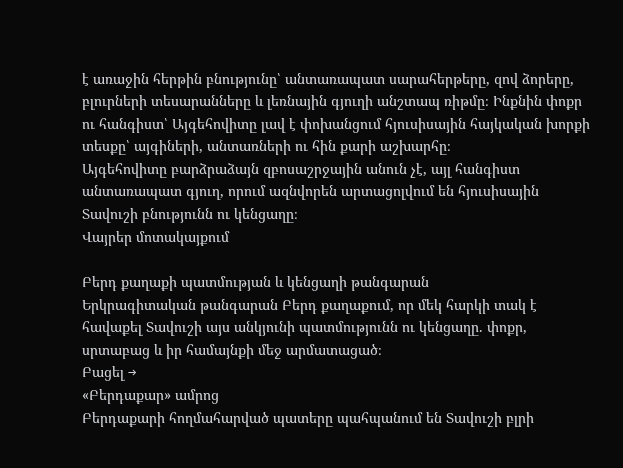է առաջին հերթին բնությունը՝ անտառապատ սարահերթերը, զով ձորերը, բլուրների տեսարանները և լեռնային գյուղի անշտապ ռիթմը։ Ինքնին փոքր ու հանգիստ՝ Այգեհովիտը լավ է փոխանցում հյուսիսային հայկական խորքի տեսքը՝ այգիների, անտառների ու հին քարի աշխարհը։
Այգեհովիտը բարձրաձայն զբոսաշրջային անուն չէ, այլ հանգիստ անտառապատ գյուղ, որում ազնվորեն արտացոլվում են հյուսիսային Տավուշի բնությունն ու կենցաղը։
Վայրեր մոտակայքում

Բերդ քաղաքի պատմության և կենցաղի թանգարան
Երկրագիտական թանգարան Բերդ քաղաքում, որ մեկ հարկի տակ է հավաքել Տավուշի այս անկյունի պատմությունն ու կենցաղը. փոքր, սրտաբաց և իր համայնքի մեջ արմատացած։
Բացել →
«Բերդաքար» ամրոց
Բերդաքարի հողմահարված պատերը պահպանում են Տավուշի բլրի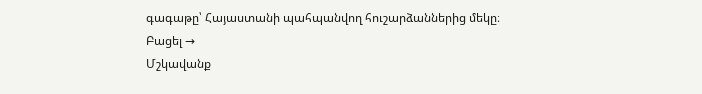գագաթը՝ Հայաստանի պահպանվող հուշարձաններից մեկը։
Բացել →
Մշկավանք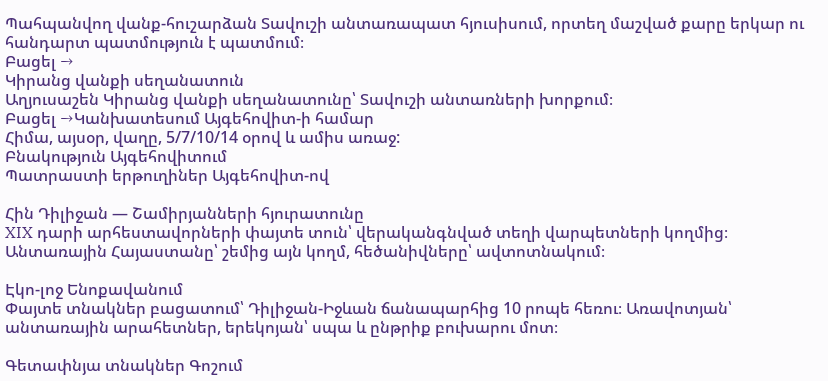Պահպանվող վանք-հուշարձան Տավուշի անտառապատ հյուսիսում, որտեղ մաշված քարը երկար ու հանդարտ պատմություն է պատմում։
Բացել →
Կիրանց վանքի սեղանատուն
Աղյուսաշեն Կիրանց վանքի սեղանատունը՝ Տավուշի անտառների խորքում։
Բացել →Կանխատեսում Այգեհովիտ-ի համար
Հիմա, այսօր, վաղը, 5/7/10/14 օրով և ամիս առաջ:
Բնակություն Այգեհովիտում
Պատրաստի երթուղիներ Այգեհովիտ-ով

Հին Դիլիջան — Շամիրյանների հյուրատունը
XIX դարի արհեստավորների փայտե տուն՝ վերականգնված տեղի վարպետների կողմից։ Անտառային Հայաստանը՝ շեմից այն կողմ, հեծանիվները՝ ավտոտնակում։

Էկո-լոջ Ենոքավանում
Փայտե տնակներ բացատում՝ Դիլիջան-Իջևան ճանապարհից 10 րոպե հեռու։ Առավոտյան՝ անտառային արահետներ, երեկոյան՝ սպա և ընթրիք բուխարու մոտ։

Գետափնյա տնակներ Գոշում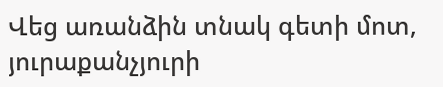Վեց առանձին տնակ գետի մոտ, յուրաքանչյուրի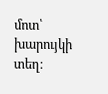մոտ՝ խարույկի տեղ։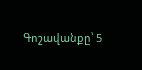Գոշավանքը՝ 5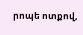րոպե ոտքով,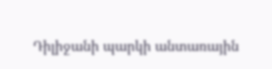Դիլիջանի պարկի անտառային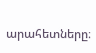արահետները։